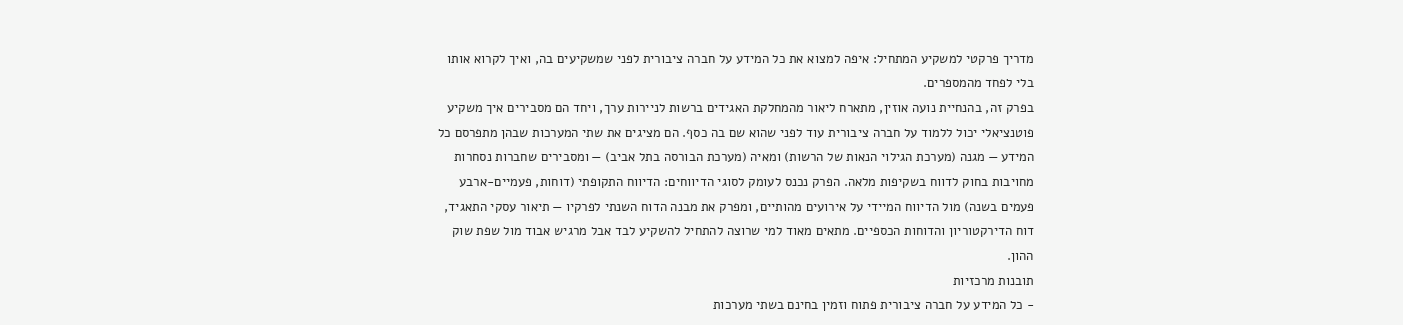מדריך פרקטי למשקיע המתחיל: איפה למצוא את כל המידע על חברה ציבורית לפני שמשקיעים בה, ואיך לקרוא אותו בלי לפחד מהמספרים.
בפרק זה, בהנחיית נועה אוזין, מתארח ליאור מהמחלקת האגידים ברשות לניירות ערך, ויחד הם מסבירים איך משקיע פוטנציאלי יכול ללמוד על חברה ציבורית עוד לפני שהוא שם בה כסף. הם מציגים את שתי המערכות שבהן מתפרסם כל המידע — מגנה (מערכת הגילוי הנאות של הרשות) ומאיה (מערכת הבורסה בתל אביב) — ומסבירים שחברות נסחרות מחויבות בחוק לדווח בשקיפות מלאה. הפרק נכנס לעומק לסוגי הדיווחים: הדיווח התקופתי (דוחות, פעמיים-ארבע פעמים בשנה) מול הדיווח המיידי על אירועים מהותיים, ומפרק את מבנה הדוח השנתי לפרקיו — תיאור עסקי התאגיד, דוח הדירקטוריון והדוחות הכספיים. מתאים מאוד למי שרוצה להתחיל להשקיע לבד אבל מרגיש אבוד מול שפת שוק ההון.
תובנות מרכזיות
- כל המידע על חברה ציבורית פתוח וזמין בחינם בשתי מערכות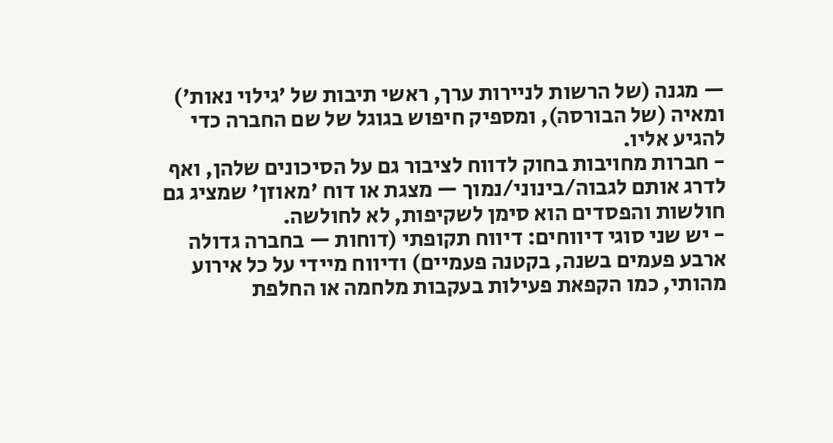— מגנה (של הרשות לניירות ערך, ראשי תיבות של 'גילוי נאות') ומאיה (של הבורסה), ומספיק חיפוש בגוגל של שם החברה כדי להגיע אליו.
- חברות מחויבות בחוק לדווח לציבור גם על הסיכונים שלהן, ואף לדרג אותם לגבוה/בינוני/נמוך — מצגת או דוח 'מאוזן' שמציג גם חולשות והפסדים הוא סימן לשקיפות, לא לחולשה.
- יש שני סוגי דיווחים: דיווח תקופתי (דוחות — בחברה גדולה ארבע פעמים בשנה, בקטנה פעמיים) ודיווח מיידי על כל אירוע מהותי, כמו הקפאת פעילות בעקבות מלחמה או החלפת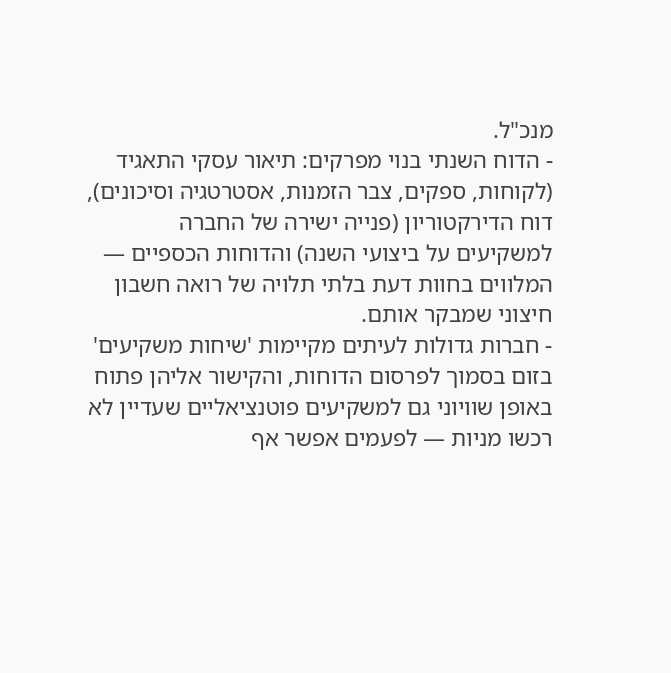מנכ"ל.
- הדוח השנתי בנוי מפרקים: תיאור עסקי התאגיד (לקוחות, ספקים, צבר הזמנות, אסטרטגיה וסיכונים), דוח הדירקטוריון (פנייה ישירה של החברה למשקיעים על ביצועי השנה) והדוחות הכספיים — המלווים בחוות דעת בלתי תלויה של רואה חשבון חיצוני שמבקר אותם.
- חברות גדולות לעיתים מקיימות 'שיחות משקיעים' בזום בסמוך לפרסום הדוחות, והקישור אליהן פתוח באופן שוויוני גם למשקיעים פוטנציאליים שעדיין לא רכשו מניות — לפעמים אפשר אף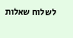לשלוח שאלות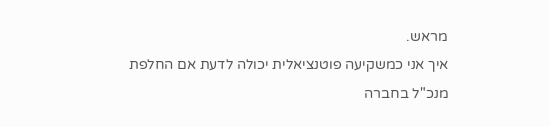מראש.
איך אני כמשקיעה פוטנציאלית יכולה לדעת אם החלפת מנכ"ל בחברה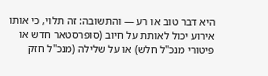היא דבר טוב או רע — והתשובה: זה תלוי, כי אותו אירוע יכול לאותת על חיוב (סופרסטאר חדש או פיטורי מנכ"ל חלש) או על שלילה (מנכ"ל חזק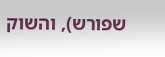שפורש), והשוק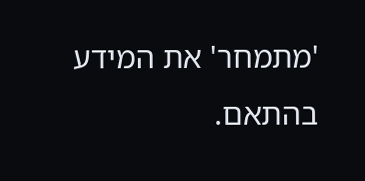'מתמחר' את המידע בהתאם.